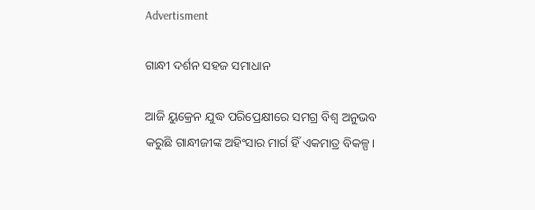Advertisment

ଗାନ୍ଧୀ ଦର୍ଶନ ସହଜ ସମାଧାନ

ଆଜି ୟୁକ୍ରେନ ଯୁଦ୍ଧ ପରିପ୍ରେକ୍ଷୀରେ ସମଗ୍ର ବିଶ୍ଵ ଅନୁଭବ କରୁଛି ଗାନ୍ଧୀଜୀଙ୍କ ଅହିଂସାର ମାର୍ଗ ହିଁ ଏକମାତ୍ର ବିକଳ୍ପ।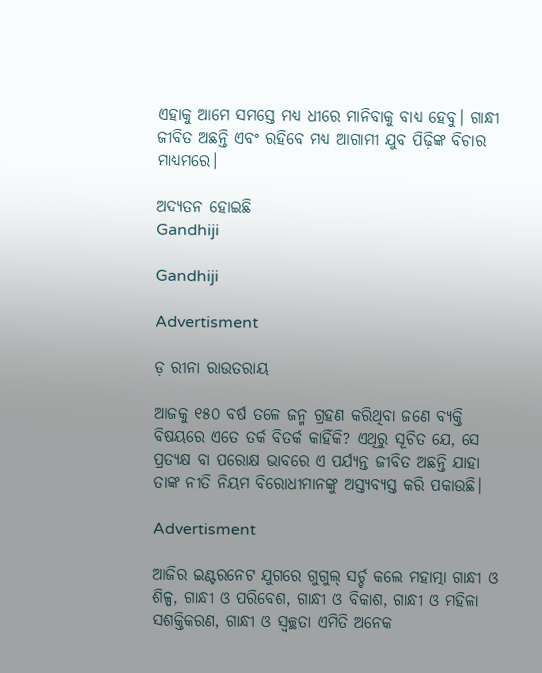ଏହାକୁ ଆମେ ସମସ୍ତେ ମଧ୍ୟ ଧୀରେ ମାନିବାକୁ ବାଧ୍ୟ ହେବୁ। ଗାନ୍ଧୀ ଜୀବିତ ଅଛନ୍ତି ଏବଂ ରହିବେ ମଧ୍ୟ ଆଗାମୀ ଯୁବ ପିଢ଼ିଙ୍କ ବିଚାର ମାଧ୍ୟମରେ।

ଅଦ୍ୟତନ ହୋଇଛି
Gandhiji

Gandhiji

Advertisment

ଡ଼ ରୀନା ରାଉତରାୟ

ଆଜକୁ ୧୫୦ ବର୍ଷ ତଳେ ଜନ୍ମ ଗ୍ରହଣ କରିଥିବା ଜଣେ ବ୍ୟକ୍ତି ବିଷୟରେ ଏତେ ତର୍କ ବିତର୍କ କାହିଁକି? ଏଥିରୁ ସୂଚିତ ଯେ, ସେ ପ୍ରତ୍ୟକ୍ଷ ବା ପରୋକ୍ଷ ଭାବରେ ଏ ପର୍ଯ୍ୟନ୍ତ ଜୀବିତ ଅଛନ୍ତି ଯାହା ତାଙ୍କ ନୀତି ନିୟମ ବିରୋଧୀମାନଙ୍କୁ ଅସ୍ତ୍ୟବ୍ୟସ୍ତ କରି ପକାଉଛି।

Advertisment

ଆଜିର ଇଣ୍ଟରନେଟ ଯୁଗରେ ଗୁଗୁଲ୍ ସର୍ଚ୍ଚ କଲେ ମହାତ୍ମା ଗାନ୍ଧୀ ଓ ଶିଳ୍ପ, ଗାନ୍ଧୀ ଓ ପରିବେଶ, ଗାନ୍ଧୀ ଓ ବିକାଶ, ଗାନ୍ଧୀ ଓ ମହିଳା ସଶକ୍ତିକରଣ, ଗାନ୍ଧୀ ଓ ସ୍ବଚ୍ଛତା ଏମିତି ଅନେକ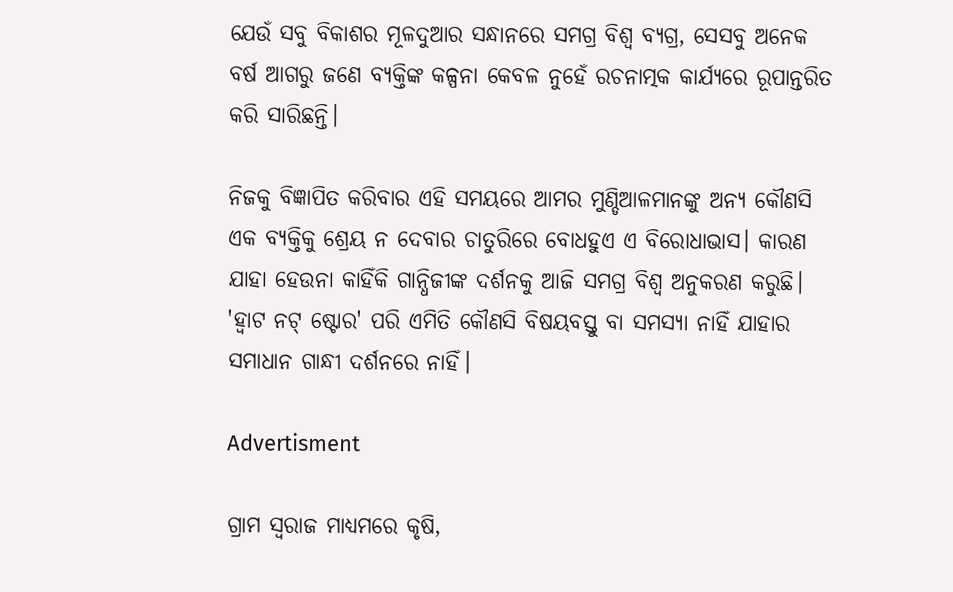ଯେଉଁ ସବୁ ବିକାଶର ମୂଳଦୁଆର ସନ୍ଧାନରେ ସମଗ୍ର ବିଶ୍ଵ ବ୍ୟଗ୍ର, ସେସବୁ ଅନେକ ବର୍ଷ ଆଗରୁ ଜଣେ ବ୍ୟକ୍ତିଙ୍କ କଳ୍ପନା କେବଳ ନୁହେଁ ରଚନାତ୍ମକ କାର୍ଯ୍ୟରେ ରୂପାନ୍ତରିତ କରି ସାରିଛନ୍ତି।

ନିଜକୁ ବିଜ୍ଞାପିତ କରିବାର ଏହି ସମୟରେ ଆମର ମୁଣ୍ଡିଆଳମାନଙ୍କୁ ଅନ୍ୟ କୌଣସି ଏକ ବ୍ୟକ୍ତିକୁ ଶ୍ରେୟ ନ ଦେବାର ଚାତୁରିରେ ବୋଧହୁଏ ଏ ବିରୋଧାଭାସ। କାରଣ ଯାହା ହେଉନା କାହିଁକି ଗାନ୍ଧିଜୀଙ୍କ ଦର୍ଶନକୁ ଆଜି ସମଗ୍ର ବିଶ୍ଵ ଅନୁକରଣ କରୁଛି। 'ହ୍ଵାଟ ନଟ୍ ଷ୍ଟୋର' ପରି ଏମିତି କୌଣସି ବିଷୟବସ୍ତୁ ବା ସମସ୍ୟା ନାହିଁ ଯାହାର ସମାଧାନ ଗାନ୍ଧୀ ଦର୍ଶନରେ ନାହିଁ।

Advertisment

ଗ୍ରାମ ସ୍ୱରାଜ ମାଧ୍ୟମରେ କୃଷି,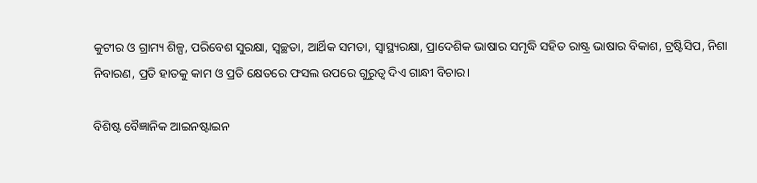କୁଟୀର ଓ ଗ୍ରାମ୍ୟ ଶିଳ୍ପ, ପରିବେଶ ସୁରକ୍ଷା, ସ୍ୱଚ୍ଛତା, ଆର୍ଥିକ ସମତା, ସ୍ୱାସ୍ଥ୍ୟରକ୍ଷା, ପ୍ରାଦେଶିକ ଭାଷାର ସମୃଦ୍ଧି ସହିତ ରାଷ୍ଟ୍ର ଭାଷାର ବିକାଶ, ଟ୍ରଷ୍ଟିସିପ, ନିଶା ନିବାରଣ, ପ୍ରତି ହାତକୁ କାମ ଓ ପ୍ରତି କ୍ଷେତରେ ଫସଲ ଉପରେ ଗୁରୁତ୍ୱ ଦିଏ ଗାନ୍ଧୀ ବିଚାର।

ବିଶିଷ୍ଟ ବୈଜ୍ଞାନିକ ଆଇନଷ୍ଟାଇନ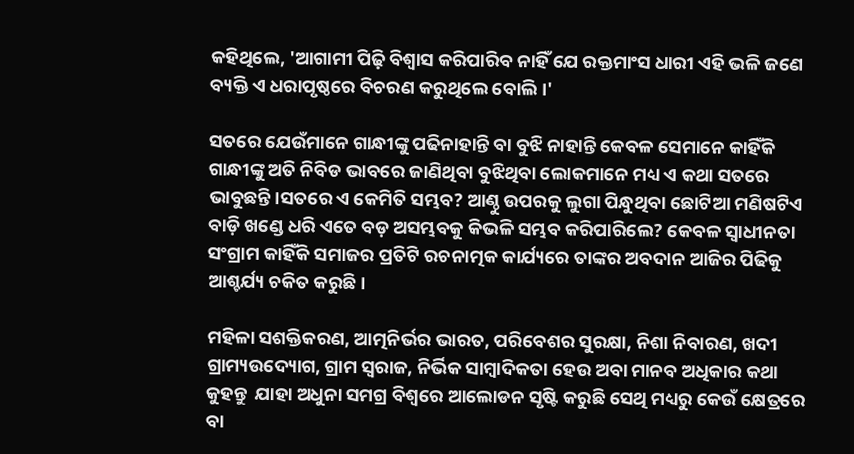କହିଥିଲେ, 'ଆଗାମୀ ପିଢ଼ି ବିଶ୍ୱାସ କରିପାରିବ ନାହିଁ ଯେ ରକ୍ତମାଂସ ଧାରୀ ଏହି ଭଳି ଜଣେ ବ୍ୟକ୍ତି ଏ ଧରାପୃଷ୍ଠରେ ବିଚରଣ କରୁଥିଲେ ବୋଲି।'

ସତରେ ଯେଉଁମାନେ ଗାନ୍ଧୀଙ୍କୁ ପଢିନାହାନ୍ତି ବା ବୁଝି ନାହାନ୍ତି କେବଳ ସେମାନେ କାହିଁକି ଗାନ୍ଧୀଙ୍କୁ ଅତି ନିବିଡ ଭାବରେ ଜାଣିଥିବା ବୁଝିଥିବା ଲୋକମାନେ ମଧ୍ୟ ଏ କଥା ସତରେ ଭାବୁଛନ୍ତି।ସତରେ ଏ କେମିତି ସମ୍ଭବ? ଆଣ୍ଠୁ ଉପରକୁ ଲୁଗା ପିନ୍ଧୁଥିବା ଛୋଟିଆ ମଣିଷଟିଏ ବାଡ଼ି ଖଣ୍ଡେ ଧରି ଏତେ ବଡ଼ ଅସମ୍ଭବକୁ କିଭଳି ସମ୍ଭବ କରିପାରିଲେ? କେବଳ ସ୍ୱାଧୀନତା ସଂଗ୍ରାମ କାହିଁକି ସମାଜର ପ୍ରତିଟି ରଚନାତ୍ମକ କାର୍ଯ୍ୟରେ ତାଙ୍କର ଅବଦାନ ଆଜିର ପିଢିକୁ ଆଶ୍ଚର୍ଯ୍ୟ ଚକିତ କରୁଛି।

ମହିଳା ସଶକ୍ତିକରଣ, ଆତ୍ମନିର୍ଭର ଭାରତ, ପରିବେଶର ସୁରକ୍ଷା, ନିଶା ନିବାରଣ, ଖଦୀ ଗ୍ରାମ୍ୟଉଦ୍ୟୋଗ, ଗ୍ରାମ ସ୍ଵରାଜ, ନିର୍ଭିକ ସାମ୍ବାଦିକତା ହେଉ ଅବା ମାନବ ଅଧିକାର କଥା କୁହନ୍ତୁ  ଯାହା ଅଧୁନା ସମଗ୍ର ବିଶ୍ୱରେ ଆଲୋଡନ ସୃଷ୍ଟି କରୁଛି ସେଥି ମଧ୍ୟରୁ କେଉଁ କ୍ଷେତ୍ରରେ ବା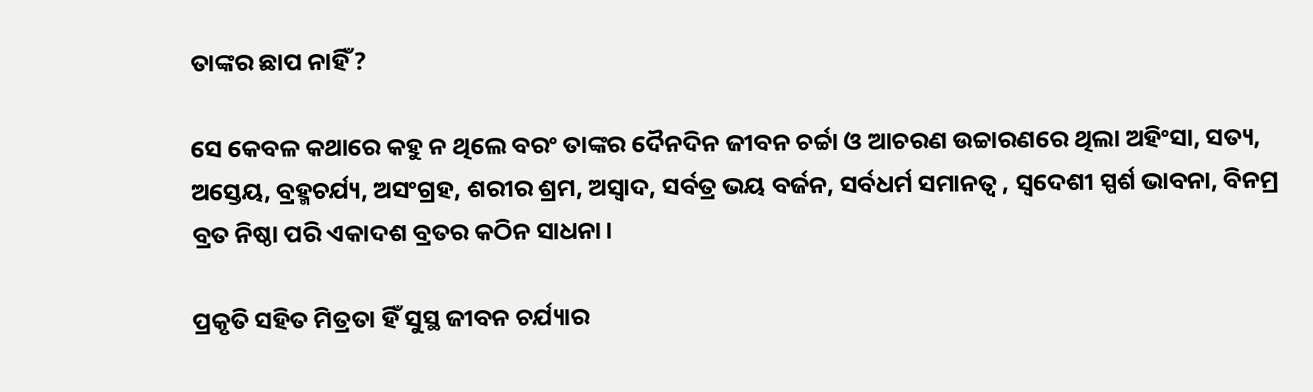ତାଙ୍କର ଛାପ ନାହିଁ?

ସେ କେବଳ କଥାରେ କହୁ ନ ଥିଲେ ବରଂ ତାଙ୍କର ଦୈନଦିନ ଜୀବନ ଚର୍ଚ୍ଚା ଓ ଆଚରଣ ଉଚ୍ଚାରଣରେ ଥିଲା ଅହିଂସା, ସତ୍ୟ, ଅସ୍ତେୟ, ବ୍ରହ୍ମଚର୍ଯ୍ୟ, ଅସଂଗ୍ରହ, ଶରୀର ଶ୍ରମ, ଅସ୍ୱାଦ, ସର୍ବତ୍ର ଭୟ ବର୍ଜନ, ସର୍ବଧର୍ମ ସମାନତ୍ଵ , ସ୍ୱଦେଶୀ ସ୍ପର୍ଶ ଭାବନା, ବିନମ୍ର ବ୍ରତ ନିଷ୍ଠା ପରି ଏକାଦଶ ବ୍ରତର କଠିନ ସାଧନା।

ପ୍ରକୃତି ସହିତ ମିତ୍ରତା ହିଁ ସୁସ୍ଥ ଜୀବନ ଚର୍ଯ୍ୟାର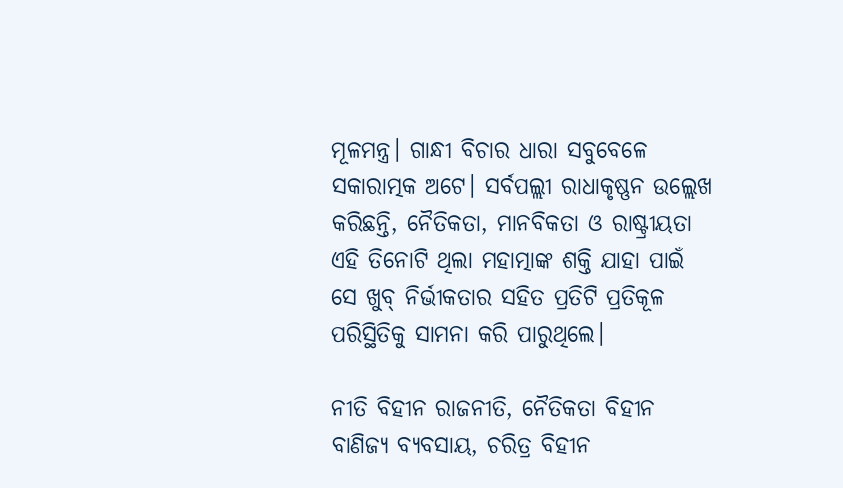ମୂଳମନ୍ତ୍ର। ଗାନ୍ଧୀ ବିଚାର ଧାରା ସବୁବେଳେ ସକାରାତ୍ମକ ଅଟେ। ସର୍ବପଲ୍ଲୀ ରାଧାକୃଷ୍ଣନ ଉଲ୍ଲେଖ କରିଛନ୍ତି, ନୈତିକତା, ମାନବିକତା ଓ ରାଷ୍ଟ୍ରୀୟତା ଏହି ତିନୋଟି ଥିଲା ମହାତ୍ମାଙ୍କ ଶକ୍ତି ଯାହା ପାଇଁ ସେ ଖୁବ୍ ନିର୍ଭୀକତାର ସହିତ ପ୍ରତିଟି ପ୍ରତିକୂଳ ପରିସ୍ଥିତିକୁ ସାମନା କରି ପାରୁଥିଲେ।

ନୀତି ବିହୀନ ରାଜନୀତି, ନୈତିକତା ବିହୀନ ବାଣିଜ୍ୟ ବ୍ୟବସାୟ, ଚରିତ୍ର ବିହୀନ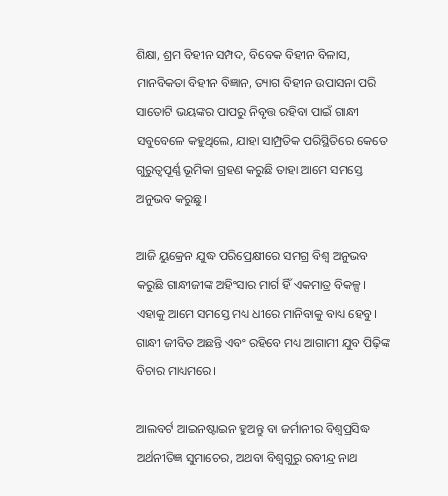ଶିକ୍ଷା, ଶ୍ରମ ବିହୀନ ସମ୍ପଦ, ବିବେକ ବିହୀନ ବିଳାସ, ମାନବିକତା ବିହୀନ ବିଜ୍ଞାନ, ତ୍ୟାଗ ବିହୀନ ଉପାସନା ପରି ସାତୋଟି ଭୟଙ୍କର ପାପରୁ ନିବୃତ୍ତ ରହିବା ପାଇଁ ଗାନ୍ଧୀ ସବୁବେଳେ କହୁଥିଲେ, ଯାହା ସାମ୍ପ୍ରତିକ ପରିସ୍ଥିତିରେ କେତେ ଗୁରୁତ୍ୱପୂର୍ଣ୍ଣ ଭୂମିକା ଗ୍ରହଣ କରୁଛି ତାହା ଆମେ ସମସ୍ତେ ଅନୁଭବ କରୁଛୁ।

ଆଜି ୟୁକ୍ରେନ ଯୁଦ୍ଧ ପରିପ୍ରେକ୍ଷୀରେ ସମଗ୍ର ବିଶ୍ଵ ଅନୁଭବ କରୁଛି ଗାନ୍ଧୀଜୀଙ୍କ ଅହିଂସାର ମାର୍ଗ ହିଁ ଏକମାତ୍ର ବିକଳ୍ପ। ଏହାକୁ ଆମେ ସମସ୍ତେ ମଧ୍ୟ ଧୀରେ ମାନିବାକୁ ବାଧ୍ୟ ହେବୁ। ଗାନ୍ଧୀ ଜୀବିତ ଅଛନ୍ତି ଏବଂ ରହିବେ ମଧ୍ୟ ଆଗାମୀ ଯୁବ ପିଢ଼ିଙ୍କ ବିଚାର ମାଧ୍ୟମରେ।

ଆଲବର୍ଟ ଆଇନଷ୍ଟାଇନ ହୁଅନ୍ତୁ ବା ଜର୍ମାନୀର ବିଶ୍ୱପ୍ରସିଦ୍ଧ ଅର୍ଥନୀତିଜ୍ଞ ସୁମାଚେର, ଅଥବା ବିଶ୍ୱଗୁରୁ ରବୀନ୍ଦ୍ର ନାଥ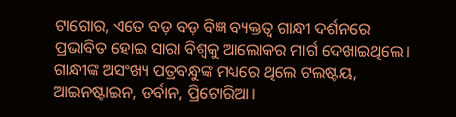ଟାଗୋର, ଏତେ ବଡ଼ ବଡ଼ ବିଜ୍ଞ ବ୍ୟକ୍ତତ୍ୱ ଗାନ୍ଧୀ ଦର୍ଶନରେ ପ୍ରଭାବିତ ହୋଇ ସାରା ବିଶ୍ୱକୁ ଆଲୋକର ମାର୍ଗ ଦେଖାଇଥିଲେ। ଗାନ୍ଧୀଙ୍କ ଅସଂଖ୍ୟ ପତ୍ରବନ୍ଧୁଙ୍କ ମଧ୍ୟରେ ଥିଲେ ଟଲଷ୍ଟୟ, ଆଇନଷ୍ଟାଇନ, ଡର୍ବାନ, ପ୍ରିଟୋରିଆ।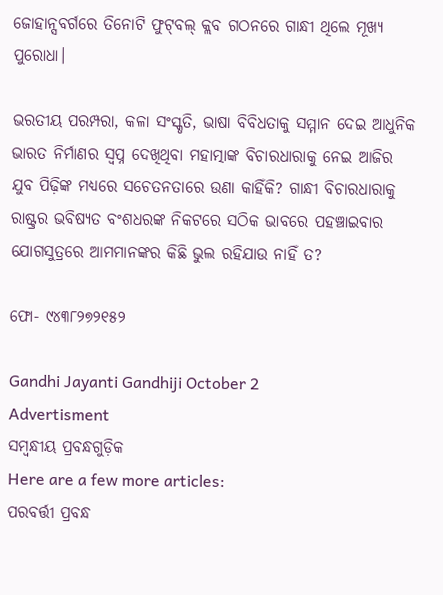ଜୋହାନ୍ସବର୍ଗରେ ତିନୋଟି ଫୁଟ୍‌ବଲ୍ କ୍ଲବ ଗଠନରେ ଗାନ୍ଧୀ ଥିଲେ ମୂଖ୍ୟ ପୁରୋଧା।

ଭରତୀୟ ପରମ୍ପରା, କଳା ସଂସ୍କୃତି, ଭାଷା ବିବିଧତାକୁ ସମ୍ମାନ ଦେଇ ଆଧୁନିକ ଭାରତ ନିର୍ମାଣର ସ୍ଵପ୍ନ ଦେଖିଥିବା ମହାତ୍ମାଙ୍କ ବିଚାରଧାରାକୁ ନେଇ ଆଜିର ଯୁବ ପିଢ଼ିଙ୍କ ମଧ୍ୟରେ ସଚେତନତାରେ ଉଣା କାହିଁକି? ଗାନ୍ଧୀ ବିଚାରଧାରାକୁ ରାଷ୍ଟ୍ରର ଭବିଷ୍ୟତ ବଂଶଧରଙ୍କ ନିକଟରେ ସଠିକ ଭାବରେ ପହଞ୍ଚାଇବାର ଯୋଗସୁତ୍ରରେ ଆମମାନଙ୍କର କିଛି ଭୁଲ ରହିଯାଉ ନାହିଁ ତ?

ଫୋ- ୯୪୩୮୨୭୨୧୫୨

Gandhi Jayanti Gandhiji October 2
Advertisment
ସମ୍ବନ୍ଧୀୟ ପ୍ରବନ୍ଧଗୁଡ଼ିକ
Here are a few more articles:
ପରବର୍ତ୍ତୀ ପ୍ରବନ୍ଧ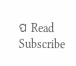ପ Read
Subscribe